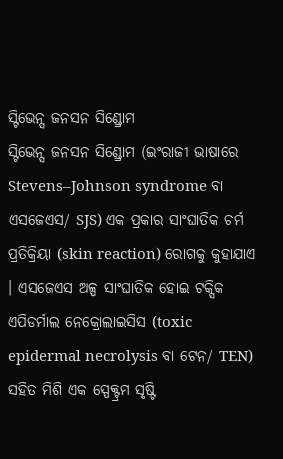ସ୍ଟିଭେନ୍ସ ଜନସନ ସିଣ୍ଡ୍ରୋମ
ସ୍ଟିଭେନ୍ସ ଜନସନ ସିଣ୍ଡ୍ରୋମ (ଇଂରାଜୀ ଭାଷାରେ Stevens–Johnson syndrome ବା ଏସଜେଏସ/ SJS) ଏକ ପ୍ରକାର ସାଂଘାତିକ ଚର୍ମ ପ୍ରତିକ୍ରିୟା (skin reaction) ରୋଗକୁ କୁହାଯାଏ । ଏସଜେଏସ ଅଳ୍ପ ସାଂଘାତିକ ହୋଇ ଟକ୍ସିକ ଏପିଡର୍ମାଲ ନେକ୍ରୋଲାଇସିସ (toxic epidermal necrolysis ବା ଟେନ/ TEN) ସହିତ ମିଶି ଏକ ସ୍ପେକ୍ଟ୍ରମ ସୃଷ୍ଟି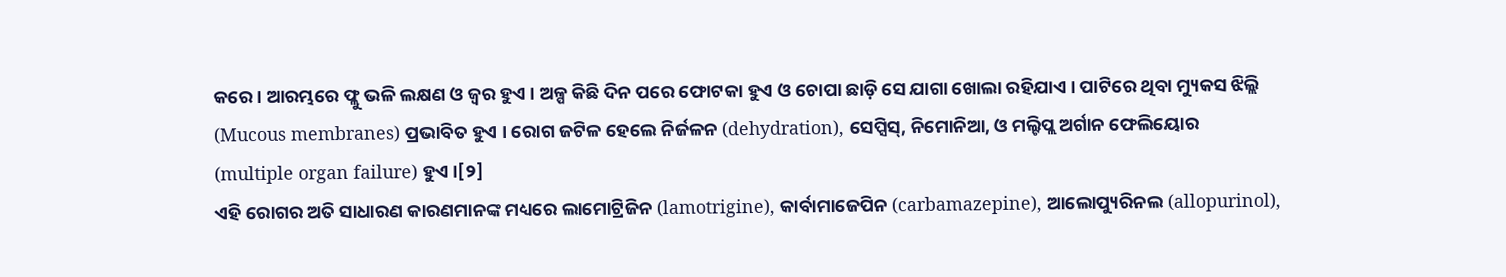କରେ । ଆରମ୍ଭରେ ଫ୍ଲୁ ଭଳି ଲକ୍ଷଣ ଓ ଜ୍ୱର ହୁଏ । ଅଳ୍ପ କିଛି ଦିନ ପରେ ଫୋଟକା ହୁଏ ଓ ଚୋପା ଛାଡ଼ି ସେ ଯାଗା ଖୋଲା ରହିଯାଏ । ପାଟିରେ ଥିବା ମ୍ୟୁକସ ଝିଲ୍ଲି (Mucous membranes) ପ୍ରଭାବିତ ହୁଏ । ରୋଗ ଜଟିଳ ହେଲେ ନିର୍ଜଳନ (dehydration), ସେପ୍ସିସ୍, ନିମୋନିଆ, ଓ ମଲ୍ଟିପ୍ଲ ଅର୍ଗାନ ଫେଲିୟୋର (multiple organ failure) ହୁଏ ।[୨]
ଏହି ରୋଗର ଅତି ସାଧାରଣ କାରଣମାନଙ୍କ ମଧ୍ୟରେ ଲାମୋଟ୍ରିଜିନ (lamotrigine), କାର୍ବାମାଜେପିନ (carbamazepine), ଆଲୋପ୍ୟୁରିନଲ (allopurinol),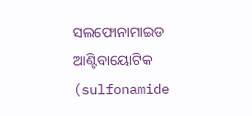ସଲଫୋନାମାଇଡ ଆଣ୍ଟିବାୟୋଟିକ (sulfonamide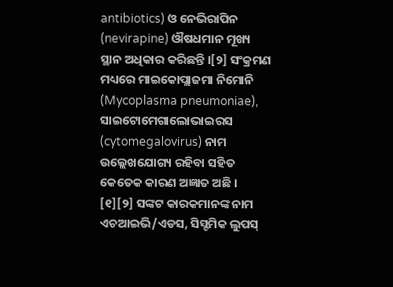antibiotics) ଓ ନେଭିରାପିନ (nevirapine) ଔଷଧମାନ ମୂଖ୍ୟ ସ୍ଥାନ ଅଧିକାର କରିଛନ୍ତି ।[୨] ସଂକ୍ରମଣ ମଧ୍ୟରେ ମାଇକୋପ୍ଲାଜମା ନିମୋନି (Mycoplasma pneumoniae), ସାଇଟୋମେଗାଲୋଭାଇରସ (cytomegalovirus) ନାମ ଉଲ୍ଲେଖଯୋଗ୍ୟ ରହିବା ସହିତ କେତେକ କାରଣ ଅଜ୍ଞାତ ଅଛି । [୧][୨] ସଙ୍କଟ କାରକମାନଙ୍କ ନାମ ଏଚଆଇଭି/ଏଡସ, ସିସ୍ଟମିକ ଲୁପସ୍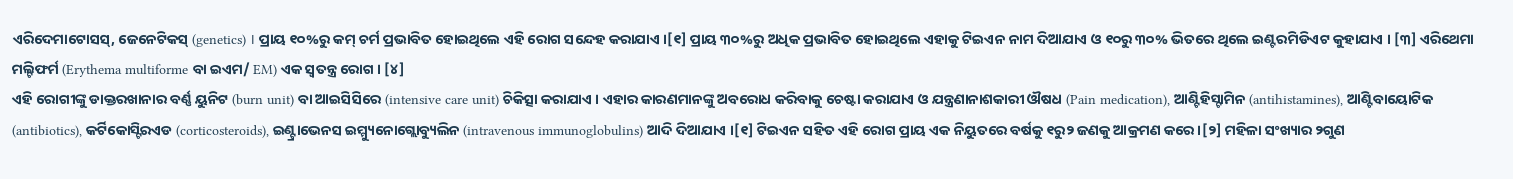ଏରିଦେମାଟୋସସ୍, ଜେନେଟିକସ୍ (genetics) । ପ୍ରାୟ ୧୦%ରୁ କମ୍ ଚର୍ମ ପ୍ରଭାବିତ ହୋଇଥିଲେ ଏହି ରୋଗ ସନ୍ଦେହ କରାଯାଏ ।[୧] ପ୍ରାୟ ୩୦%ରୁ ଅଧିକ ପ୍ରଭାବିତ ହୋଇଥିଲେ ଏହାକୁ ଟିଇଏନ ନାମ ଦିଆଯାଏ ଓ ୧୦ରୁ ୩୦% ଭିତରେ ଥିଲେ ଇଣ୍ଟରମିଡିଏଟ କୁହାଯାଏ । [୩] ଏରିଥେମା ମଲ୍ଟିଫର୍ମ (Erythema multiforme ବା ଇଏମ/ EM) ଏକ ସ୍ୱତନ୍ତ୍ର ରୋଗ । [୪]
ଏହି ରୋଗୀଙ୍କୁ ଡାକ୍ତରଖାନାର ବର୍ଣ୍ଣ ୟୁନିଟ (burn unit) ବା ଆଇସିସିରେ (intensive care unit) ଚିକିତ୍ସା କରାଯାଏ । ଏହାର କାରଣମାନଙ୍କୁ ଅବରୋଧ କରିବାକୁ ଚେଷ୍ଟା କରାଯାଏ ଓ ଯନ୍ତ୍ରଣାନାଶକାରୀ ଔଷଧ (Pain medication), ଆଣ୍ଟିହିସ୍ଟାମିନ (antihistamines), ଆଣ୍ଟିବାୟୋଟିକ (antibiotics), କର୍ଟିକୋସ୍ଟିରଏଡ (corticosteroids), ଇଣ୍ଟ୍ରାଭେନସ ଇମ୍ମ୍ୟୁନୋଗ୍ଲୋବ୍ୟୁଲିନ (intravenous immunoglobulins) ଆଦି ଦିଆଯାଏ ।[୧] ଟିଇଏନ ସହିତ ଏହି ରୋଗ ପ୍ରାୟ ଏକ ନିୟୁତରେ ବର୍ଷକୁ ୧ରୁ୨ ଜଣକୁ ଆକ୍ରମଣ କରେ ।[୨] ମହିଳା ସଂଖ୍ୟାର ୨ଗୁଣ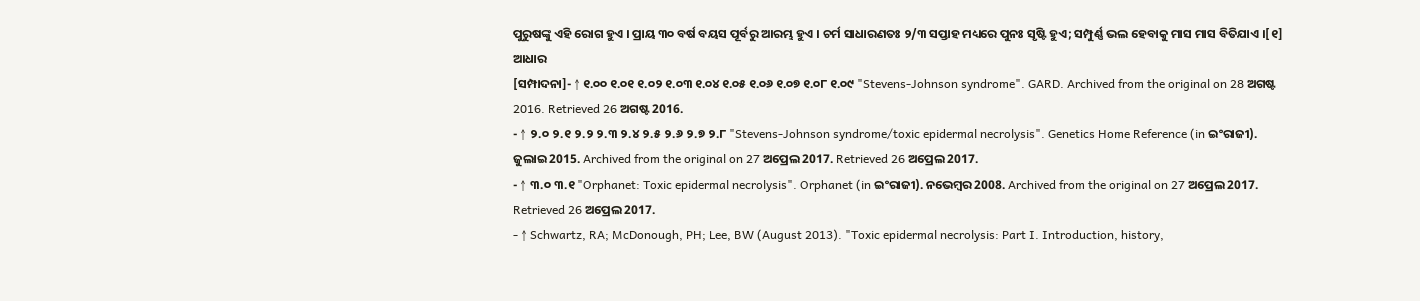ପୁରୁଷଙ୍କୁ ଏହି ରୋଗ ହୁଏ । ପ୍ରାୟ ୩୦ ବର୍ଷ ବୟସ ପୂର୍ବରୁ ଆରମ୍ଭ ହୁଏ । ଚର୍ମ ସାଧାରଣତଃ ୨/୩ ସପ୍ତାହ ମଧ୍ୟରେ ପୁନଃ ସୃଷ୍ଟି ହୁଏ; ସମ୍ପୁର୍ଣ୍ଣ ଭଲ ହେବାକୁ ମାସ ମାସ ବିତିଯାଏ ।[୧]
ଆଧାର
[ସମ୍ପାଦନା]- ↑ ୧.୦୦ ୧.୦୧ ୧.୦୨ ୧.୦୩ ୧.୦୪ ୧.୦୫ ୧.୦୬ ୧.୦୭ ୧.୦୮ ୧.୦୯ "Stevens-Johnson syndrome". GARD. Archived from the original on 28 ଅଗଷ୍ଟ 2016. Retrieved 26 ଅଗଷ୍ଟ 2016.
- ↑ ୨.୦ ୨.୧ ୨.୨ ୨.୩ ୨.୪ ୨.୫ ୨.୬ ୨.୭ ୨.୮ "Stevens-Johnson syndrome/toxic epidermal necrolysis". Genetics Home Reference (in ଇଂରାଜୀ). ଜୁଲାଇ 2015. Archived from the original on 27 ଅପ୍ରେଲ 2017. Retrieved 26 ଅପ୍ରେଲ 2017.
- ↑ ୩.୦ ୩.୧ "Orphanet: Toxic epidermal necrolysis". Orphanet (in ଇଂରାଜୀ). ନଭେମ୍ବର 2008. Archived from the original on 27 ଅପ୍ରେଲ 2017. Retrieved 26 ଅପ୍ରେଲ 2017.
- ↑ Schwartz, RA; McDonough, PH; Lee, BW (August 2013). "Toxic epidermal necrolysis: Part I. Introduction, history,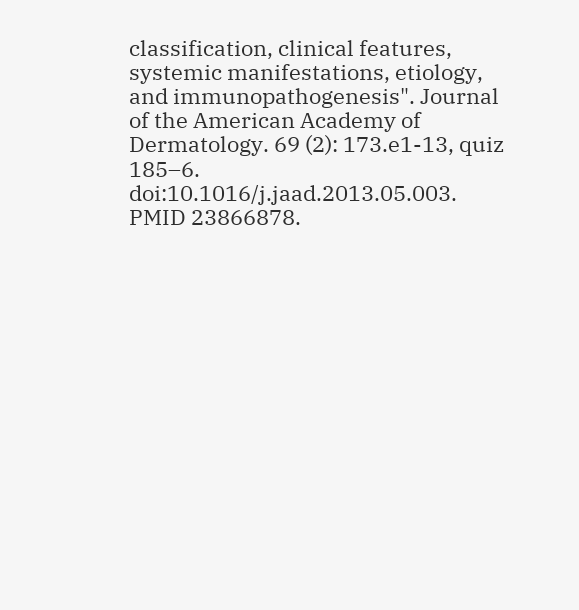classification, clinical features, systemic manifestations, etiology, and immunopathogenesis". Journal of the American Academy of Dermatology. 69 (2): 173.e1-13, quiz 185–6. doi:10.1016/j.jaad.2013.05.003. PMID 23866878.